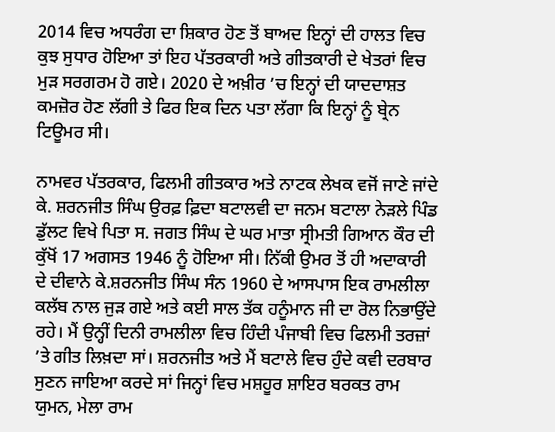2014 ਵਿਚ ਅਧਰੰਗ ਦਾ ਸ਼ਿਕਾਰ ਹੋਣ ਤੋਂ ਬਾਅਦ ਇਨ੍ਹਾਂ ਦੀ ਹਾਲਤ ਵਿਚ ਕੁਝ ਸੁਧਾਰ ਹੋਇਆ ਤਾਂ ਇਹ ਪੱਤਰਕਾਰੀ ਅਤੇ ਗੀਤਕਾਰੀ ਦੇ ਖੇਤਰਾਂ ਵਿਚ ਮੁੜ ਸਰਗਰਮ ਹੋ ਗਏ। 2020 ਦੇ ਅਖ਼ੀਰ ’ਚ ਇਨ੍ਹਾਂ ਦੀ ਯਾਦਦਾਸ਼ਤ ਕਮਜ਼ੋਰ ਹੋਣ ਲੱਗੀ ਤੇ ਫਿਰ ਇਕ ਦਿਨ ਪਤਾ ਲੱਗਾ ਕਿ ਇਨ੍ਹਾਂ ਨੂੰ ਬ੍ਰੇਨ ਟਿਊਮਰ ਸੀ।

ਨਾਮਵਰ ਪੱਤਰਕਾਰ, ਫਿਲਮੀ ਗੀਤਕਾਰ ਅਤੇ ਨਾਟਕ ਲੇਖਕ ਵਜੋਂ ਜਾਣੇ ਜਾਂਦੇ ਕੇ. ਸ਼ਰਨਜੀਤ ਸਿੰਘ ਉਰਫ਼ ਫ਼ਿਦਾ ਬਟਾਲਵੀ ਦਾ ਜਨਮ ਬਟਾਲਾ ਨੇੜਲੇ ਪਿੰਡ ਡੁੱਲਟ ਵਿਖੇ ਪਿਤਾ ਸ. ਜਗਤ ਸਿੰਘ ਦੇ ਘਰ ਮਾਤਾ ਸ੍ਰੀਮਤੀ ਗਿਆਨ ਕੌਰ ਦੀ ਕੁੱਖੋਂ 17 ਅਗਸਤ 1946 ਨੂੰ ਹੋਇਆ ਸੀ। ਨਿੱਕੀ ਉਮਰ ਤੋਂ ਹੀ ਅਦਾਕਾਰੀ ਦੇ ਦੀਵਾਨੇ ਕੇ.ਸ਼ਰਨਜੀਤ ਸਿੰਘ ਸੰਨ 1960 ਦੇ ਆਸਪਾਸ ਇਕ ਰਾਮਲੀਲਾ ਕਲੱਬ ਨਾਲ ਜੁੜ ਗਏ ਅਤੇ ਕਈ ਸਾਲ ਤੱਕ ਹਨੂੰਮਾਨ ਜੀ ਦਾ ਰੋਲ ਨਿਭਾਉਂਦੇ ਰਹੇ। ਮੈਂ ਉਨ੍ਹੀਂ ਦਿਨੀ ਰਾਮਲੀਲਾ ਵਿਚ ਹਿੰਦੀ ਪੰਜਾਬੀ ਵਿਚ ਫਿਲਮੀ ਤਰਜ਼ਾਂ ’ਤੇ ਗੀਤ ਲਿਖ਼ਦਾ ਸਾਂ। ਸ਼ਰਨਜੀਤ ਅਤੇ ਮੈਂ ਬਟਾਲੇ ਵਿਚ ਹੁੰਦੇ ਕਵੀ ਦਰਬਾਰ ਸੁਣਨ ਜਾਇਆ ਕਰਦੇ ਸਾਂ ਜਿਨ੍ਹਾਂ ਵਿਚ ਮਸ਼ਹੂਰ ਸ਼ਾਇਰ ਬਰਕਤ ਰਾਮ ਯੁਮਨ, ਮੇਲਾ ਰਾਮ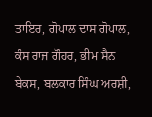ਤਾਇਰ, ਗੋਪਾਲ ਦਾਸ ਗੋਪਾਲ, ਕੰਸ ਰਾਜ ਗੌਹਰ, ਭੀਮ ਸੈਨ ਬੇਕਸ, ਬਲਕਾਰ ਸਿੰਘ ਅਰਸ਼ੀ,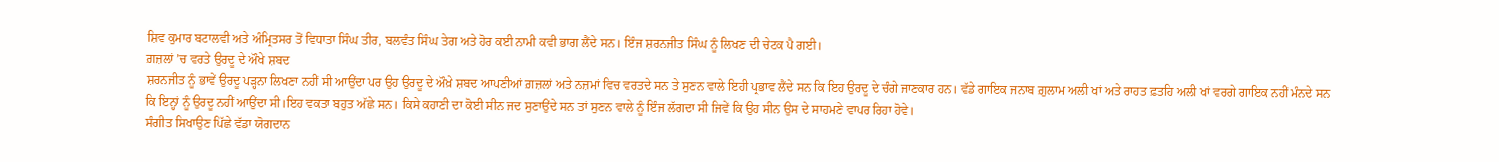ਸ਼ਿਵ ਕੁਮਾਰ ਬਟਾਲਵੀ ਅਤੇ ਅੰਮ੍ਰਿਤਸਰ ਤੋਂ ਵਿਧਾਤਾ ਸਿੰਘ ਤੀਰ, ਬਲਵੰਤ ਸਿੰਘ ਤੇਗ ਅਤੇ ਹੋਰ ਕਈ ਨਾਮੀ ਕਵੀ ਭਾਗ ਲੈਂਦੇ ਸਨ। ਇੰਜ ਸ਼ਰਨਜੀਤ ਸਿੰਘ ਨੂੰ ਲਿਖਣ ਦੀ ਚੇਟਕ ਪੈ ਗਈ।
ਗ਼ਜ਼ਲਾਂ ’ਚ ਵਰਤੇ ਉਰਦੂ ਦੇ ਔਖੇ ਸ਼ਬਦ
ਸ਼ਰਨਜੀਤ ਨੂੰ ਭਾਵੇਂ ਉਰਦੂ ਪੜ੍ਹਨਾ ਲਿਖਣਾ ਨਹੀਂ ਸੀ ਆਉਂਦਾ ਪਰ ਉਹ ਉਰਦੂ ਦੇ ਔਖ਼ੇ ਸ਼ਬਦ ਆਪਣੀਆਂ ਗ਼ਜ਼ਲਾਂ ਅਤੇ ਨਜ਼ਮਾਂ ਵਿਚ ਵਰਤਦੇ ਸਨ ਤੇ ਸੁਣਨ ਵਾਲੇ ਇਹੀ ਪ੍ਰਭਾਵ ਲੈਂਦੇ ਸਨ ਕਿ ਇਹ ਉਰਦੂ ਦੇ ਚੰਗੇ ਜਾਣਕਾਰ ਹਨ। ਵੱਡੇ ਗਾਇਕ ਜਨਾਬ ਗ਼ੁਲਾਮ ਅਲੀ ਖਾਂ ਅਤੇ ਰਾਹਤ ਫ਼ਤਹਿ ਅਲੀ ਖਾਂ ਵਰਗੇ ਗਾਇਕ ਨਹੀਂ ਮੰਨਦੇ ਸਨ ਕਿ ਇਨ੍ਹਾਂ ਨੂੰ ਉਰਦੂ ਨਹੀਂ ਆਉਂਦਾ ਸੀ।ਇਹ ਵਕਤਾ ਬਹੁਤ ਅੱਛੇ ਸਨ। ਕਿਸੇ ਕਹਾਣੀ ਦਾ ਕੋਈ ਸੀਨ ਜਦ ਸੁਣਾਉਂਦੇ ਸਨ ਤਾਂ ਸੁਣਨ ਵਾਲੇ ਨੂੰ ਇੰਜ ਲੱਗਦਾ ਸੀ ਜਿਵੇਂ ਕਿ ਉਹ ਸੀਨ ਉਸ ਦੇ ਸਾਹਮਣੇ ਵਾਪਰ ਰਿਹਾ ਹੋਵੇ।
ਸੰਗੀਤ ਸਿਖਾਉਣ ਪਿੱਛੇ ਵੱਡਾ ਯੋਗਦਾਨ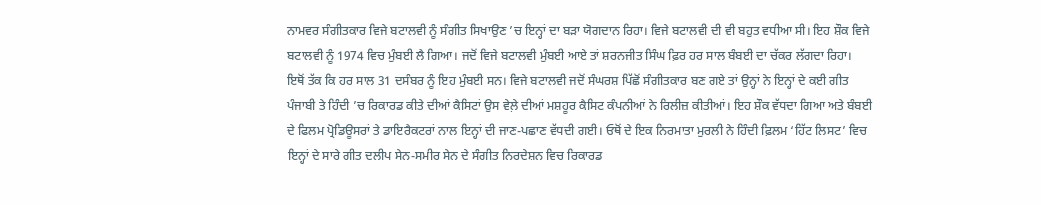ਨਾਮਵਰ ਸੰਗੀਤਕਾਰ ਵਿਜੇ ਬਟਾਲਵੀ ਨੂੰ ਸੰਗੀਤ ਸਿਖਾਉਣ ’ਚ ਇਨ੍ਹਾਂ ਦਾ ਬੜਾ ਯੋਗਦਾਨ ਰਿਹਾ। ਵਿਜੇ ਬਟਾਲਵੀ ਦੀ ਵੀ ਬਹੁਤ ਵਧੀਆ ਸੀ। ਇਹ ਸ਼ੌਕ ਵਿਜੇ ਬਟਾਲਵੀ ਨੂੰ 1974 ਵਿਚ ਮੁੰਬਈ ਲੈ ਗਿਆ। ਜਦੋਂ ਵਿਜੇ ਬਟਾਲਵੀ ਮੁੰਬਈ ਆਏ ਤਾਂ ਸ਼ਰਨਜੀਤ ਸਿੰਘ ਫ਼ਿਰ ਹਰ ਸਾਲ ਬੰਬਈ ਦਾ ਚੱਕਰ ਲੱਗਦਾ ਰਿਹਾ। ਇਥੋਂ ਤੱਕ ਕਿ ਹਰ ਸਾਲ 31 ਦਸੰਬਰ ਨੂੰ ਇਹ ਮੁੰਬਈ ਸਨ। ਵਿਜੇ ਬਟਾਲਵੀ ਜਦੋਂ ਸੰਘਰਸ਼ ਪਿੱਛੋਂ ਸੰਗੀਤਕਾਰ ਬਣ ਗਏ ਤਾਂ ਉਨ੍ਹਾਂ ਨੇ ਇਨ੍ਹਾਂ ਦੇ ਕਈ ਗੀਤ ਪੰਜਾਬੀ ਤੇ ਹਿੰਦੀ ’ਚ ਰਿਕਾਰਡ ਕੀਤੇ ਦੀਆਂ ਕੈਸਿਟਾਂ ਉਸ ਵੇਲ਼ੇ ਦੀਆਂ ਮਸ਼ਹੂਰ ਕੈਸਿਟ ਕੰਪਨੀਆਂ ਨੇ ਰਿਲੀਜ਼ ਕੀਤੀਆਂ। ਇਹ ਸ਼ੌਕ ਵੱਧਦਾ ਗਿਆ ਅਤੇ ਬੰਬਈ ਦੇ ਫਿਲਮ ਪ੍ਰੋਡਿਊਸਰਾਂ ਤੇ ਡਾਇਰੈਕਟਰਾਂ ਨਾਲ ਇਨ੍ਹਾਂ ਦੀ ਜਾਣ-ਪਛਾਣ ਵੱਧਦੀ ਗਈ। ਓਥੋਂ ਦੇ ਇਕ ਨਿਰਮਾਤਾ ਮੁਰਲੀ ਨੇ ਹਿੰਦੀ ਫ਼ਿਲਮ ‘ਹਿੱਟ ਲਿਸਟ’ ਵਿਚ ਇਨ੍ਹਾਂ ਦੇ ਸਾਰੇ ਗੀਤ ਦਲੀਪ ਸੇਨ-ਸਮੀਰ ਸੇਨ ਦੇ ਸੰਗੀਤ ਨਿਰਦੇਸ਼ਨ ਵਿਚ ਰਿਕਾਰਡ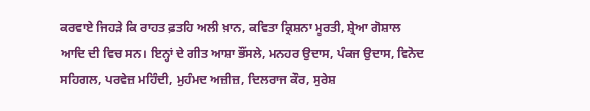ਕਰਵਾਏ ਜਿਹੜੇ ਕਿ ਰਾਹਤ ਫ਼ਤਹਿ ਅਲੀ ਖ਼ਾਨ, ਕਵਿਤਾ ਕ੍ਰਿਸ਼ਨਾ ਮੂਰਤੀ, ਸ਼੍ਰੇਆ ਗੋਸ਼ਾਲ ਆਦਿ ਦੀ ਵਿਚ ਸਨ। ਇਨ੍ਹਾਂ ਦੇ ਗੀਤ ਆਸ਼ਾ ਭੌਂਸਲੇ, ਮਨਹਰ ਉਦਾਸ, ਪੰਕਜ ਉਦਾਸ, ਵਿਨੋਦ ਸਹਿਗਲ, ਪਰਵੇਜ਼ ਮਹਿੰਦੀ, ਮੁਹੰਮਦ ਅਜ਼ੀਜ਼, ਦਿਲਰਾਜ ਕੌਰ, ਸੁਰੇਸ਼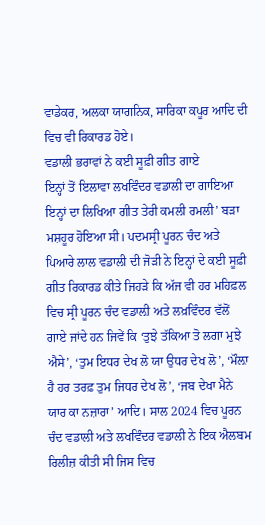ਵਾਡੇਕਰ, ਅਲਕਾ ਯਾਗਨਿਕ, ਸਾਰਿਕਾ ਕਪੂਰ ਆਦਿ ਦੀ ਵਿਚ ਵੀ ਰਿਕਾਰਡ ਹੋਏ।
ਵਡਾਲੀ ਭਰਾਵਾਂ ਨੇ ਕਈ ਸੂਫ਼ੀ ਗੀਤ ਗਾਏ
ਇਨ੍ਹਾਂ ਤੋਂ ਇਲਾਵਾ ਲਖਵਿੰਦਰ ਵਡਾਲੀ ਦਾ ਗਾਇਆ ਇਨ੍ਹਾਂ ਦਾ ਲਿਖਿਆ ਗੀਤ ਤੇਰੀ ਕਮਲੀ ਰਮਲੀ’ ਬੜਾ ਮਸ਼ਹੂਰ ਹੋਇਆ ਸੀ। ਪਦਮਸ੍ਰੀ ਪੂਰਨ ਚੰਦ ਅਤੇ ਪਿਆਰੇ ਲਾਲ ਵਡਾਲੀ ਦੀ ਜੋੜੀ ਨੇ ਇਨ੍ਹਾਂ ਦੇ ਕਈ ਸੂਫ਼ੀ ਗੀਤ ਰਿਕਾਰਡ ਕੀਤੇ ਜਿਹੜੇ ਕਿ ਅੱਜ ਵੀ ਹਰ ਮਹਿਫ਼ਲ ਵਿਚ ਸ੍ਰੀ ਪੂਰਨ ਚੰਦ ਵਡਾਲ਼ੀ ਅਤੇ ਲਖ਼ਵਿੰਦਰ ਵੱਲੋਂ ਗਾਏ ਜਾਂਦੇ ਹਨ ਜਿਵੇਂ ਕਿ ‘ਤੁਝੇ ਤੱਕਿਆ ਤੋ ਲਗਾ ਮੁਝੇ ਐਸੇ’, ‘ਤੁਮ ਇਧਰ ਦੇਖ ਲੋ ਯਾ ਉਧਰ ਦੇਖ ਲੋ’, ‘ਮੌਲ਼ਾ ਹੈ ਹਰ ਤਰਫ਼ ਤੁਮ ਜਿਧਰ ਦੇਖ ਲੋ’, ‘ਜਬ ਦੇਖਾ ਮੈਨੇ ਯਾਰ ਕਾ ਨਜ਼ਾਰਾ’ ਆਦਿ। ਸਾਲ 2024 ਵਿਚ ਪੂਰਨ ਚੰਦ ਵਡਾਲੀ ਅਤੇ ਲਖਵਿੰਦਰ ਵਡਾਲੀ ਨੇ ਇਕ ਐਲਬਮ ਰਿਲੀਜ਼ ਕੀਤੀ ਸੀ ਜਿਸ ਵਿਚ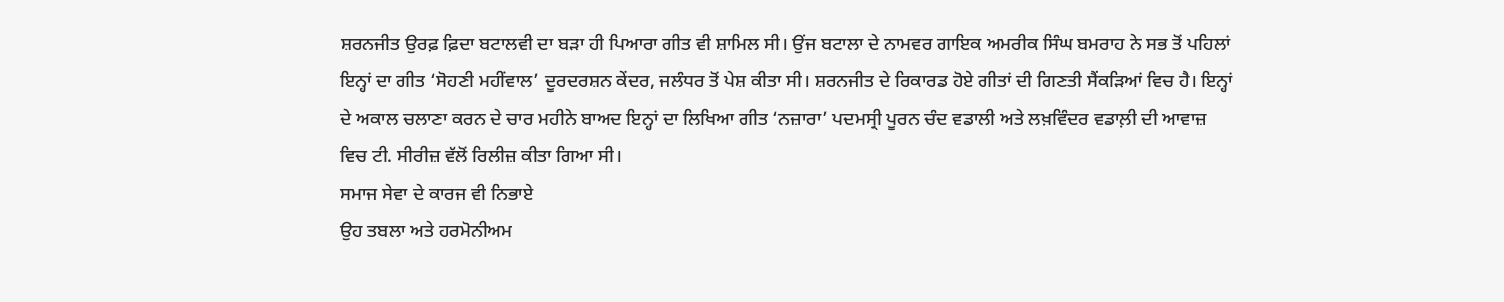ਸ਼ਰਨਜੀਤ ਉਰਫ਼ ਫ਼ਿਦਾ ਬਟਾਲਵੀ ਦਾ ਬੜਾ ਹੀ ਪਿਆਰਾ ਗੀਤ ਵੀ ਸ਼ਾਮਿਲ ਸੀ। ਉਂਜ ਬਟਾਲਾ ਦੇ ਨਾਮਵਰ ਗਾਇਕ ਅਮਰੀਕ ਸਿੰਘ ਬਮਰਾਹ ਨੇ ਸਭ ਤੋਂ ਪਹਿਲਾਂ ਇਨ੍ਹਾਂ ਦਾ ਗੀਤ ‘ਸੋਹਣੀ ਮਹੀਂਵਾਲ’ ਦੂਰਦਰਸ਼ਨ ਕੇਂਦਰ, ਜਲੰਧਰ ਤੋਂ ਪੇਸ਼ ਕੀਤਾ ਸੀ। ਸ਼ਰਨਜੀਤ ਦੇ ਰਿਕਾਰਡ ਹੋਏ ਗੀਤਾਂ ਦੀ ਗਿਣਤੀ ਸੈਂਕੜਿਆਂ ਵਿਚ ਹੈ। ਇਨ੍ਹਾਂ ਦੇ ਅਕਾਲ ਚਲਾਣਾ ਕਰਨ ਦੇ ਚਾਰ ਮਹੀਨੇ ਬਾਅਦ ਇਨ੍ਹਾਂ ਦਾ ਲਿਖਿਆ ਗੀਤ ‘ਨਜ਼ਾਰਾ’ ਪਦਮਸ੍ਰੀ ਪੂਰਨ ਚੰਦ ਵਡਾਲੀ ਅਤੇ ਲਖ਼ਵਿੰਦਰ ਵਡਾਲ਼ੀ ਦੀ ਆਵਾਜ਼ ਵਿਚ ਟੀ. ਸੀਰੀਜ਼ ਵੱਲੋਂ ਰਿਲੀਜ਼ ਕੀਤਾ ਗਿਆ ਸੀ।
ਸਮਾਜ ਸੇਵਾ ਦੇ ਕਾਰਜ ਵੀ ਨਿਭਾਏ
ਉਹ ਤਬਲਾ ਅਤੇ ਹਰਮੋਨੀਅਮ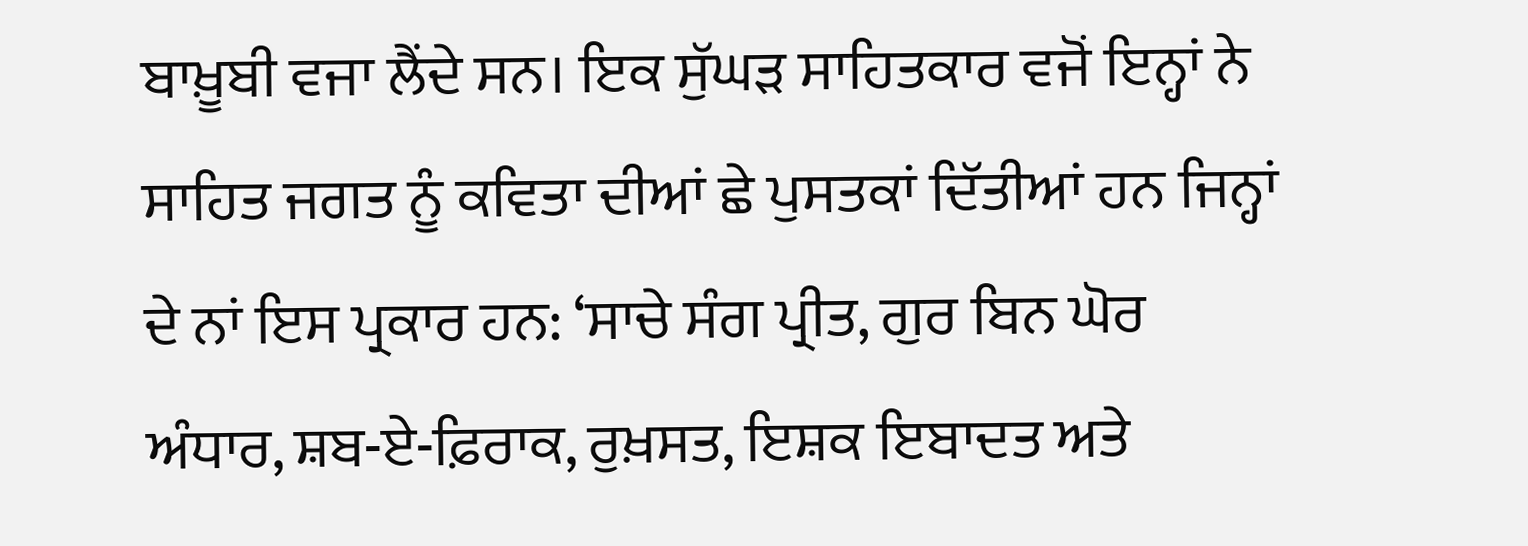ਬਾਖ਼ੂਬੀ ਵਜਾ ਲੈਂਦੇ ਸਨ। ਇਕ ਸੁੱਘੜ ਸਾਹਿਤਕਾਰ ਵਜੋਂ ਇਨ੍ਹਾਂ ਨੇ ਸਾਹਿਤ ਜਗਤ ਨੂੰ ਕਵਿਤਾ ਦੀਆਂ ਛੇ ਪੁਸਤਕਾਂ ਦਿੱਤੀਆਂ ਹਨ ਜਿਨ੍ਹਾਂ ਦੇ ਨਾਂ ਇਸ ਪ੍ਰਕਾਰ ਹਨ: ‘ਸਾਚੇ ਸੰਗ ਪ੍ਰੀਤ, ਗੁਰ ਬਿਨ ਘੋਰ ਅੰਧਾਰ, ਸ਼ਬ-ਏ-ਫ਼ਿਰਾਕ, ਰੁਖ਼ਸਤ, ਇਸ਼ਕ ਇਬਾਦਤ ਅਤੇ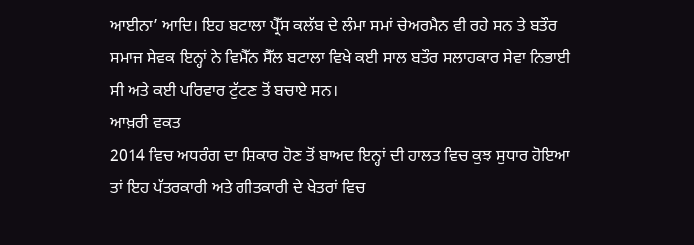ਆਈਨਾ’ ਆਦਿ। ਇਹ ਬਟਾਲਾ ਪ੍ਰੈੱਸ ਕਲੱਬ ਦੇ ਲੰਮਾ ਸਮਾਂ ਚੇਅਰਮੈਨ ਵੀ ਰਹੇ ਸਨ ਤੇ ਬਤੌਰ ਸਮਾਜ ਸੇਵਕ ਇਨ੍ਹਾਂ ਨੇ ਵਿਮੈੱਨ ਸੈੱਲ ਬਟਾਲਾ ਵਿਖੇ ਕਈ ਸਾਲ ਬਤੌਰ ਸਲਾਹਕਾਰ ਸੇਵਾ ਨਿਭਾਈ ਸੀ ਅਤੇ ਕਈ ਪਰਿਵਾਰ ਟੁੱਟਣ ਤੋਂ ਬਚਾਏ ਸਨ।
ਆਖ਼ਰੀ ਵਕਤ
2014 ਵਿਚ ਅਧਰੰਗ ਦਾ ਸ਼ਿਕਾਰ ਹੋਣ ਤੋਂ ਬਾਅਦ ਇਨ੍ਹਾਂ ਦੀ ਹਾਲਤ ਵਿਚ ਕੁਝ ਸੁਧਾਰ ਹੋਇਆ ਤਾਂ ਇਹ ਪੱਤਰਕਾਰੀ ਅਤੇ ਗੀਤਕਾਰੀ ਦੇ ਖੇਤਰਾਂ ਵਿਚ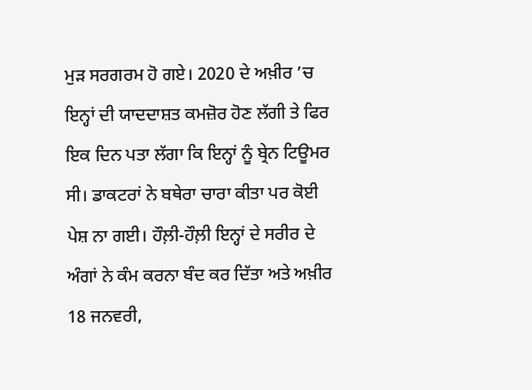ਮੁੜ ਸਰਗਰਮ ਹੋ ਗਏ। 2020 ਦੇ ਅਖ਼ੀਰ ’ਚ ਇਨ੍ਹਾਂ ਦੀ ਯਾਦਦਾਸ਼ਤ ਕਮਜ਼ੋਰ ਹੋਣ ਲੱਗੀ ਤੇ ਫਿਰ ਇਕ ਦਿਨ ਪਤਾ ਲੱਗਾ ਕਿ ਇਨ੍ਹਾਂ ਨੂੰ ਬ੍ਰੇਨ ਟਿਊਮਰ ਸੀ। ਡਾਕਟਰਾਂ ਨੇ ਬਥੇਰਾ ਚਾਰਾ ਕੀਤਾ ਪਰ ਕੋਈ ਪੇਸ਼ ਨਾ ਗਈ। ਹੌਲ਼ੀ-ਹੌਲ਼ੀ ਇਨ੍ਹਾਂ ਦੇ ਸਰੀਰ ਦੇ ਅੰਗਾਂ ਨੇ ਕੰਮ ਕਰਨਾ ਬੰਦ ਕਰ ਦਿੱਤਾ ਅਤੇ ਅਖ਼ੀਰ 18 ਜਨਵਰੀ,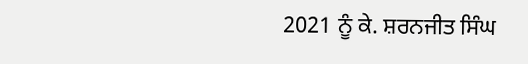2021 ਨੂੰ ਕੇ. ਸ਼ਰਨਜੀਤ ਸਿੰਘ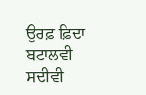ਉਰਫ਼ ਫ਼ਿਦਾ ਬਟਾਲਵੀ ਸਦੀਵੀ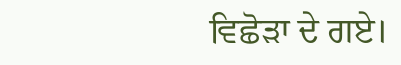ਵਿਛੋੜਾ ਦੇ ਗਏ।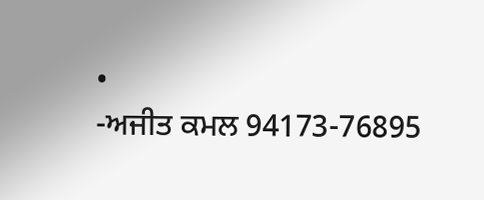•
-ਅਜੀਤ ਕਮਲ 94173-76895